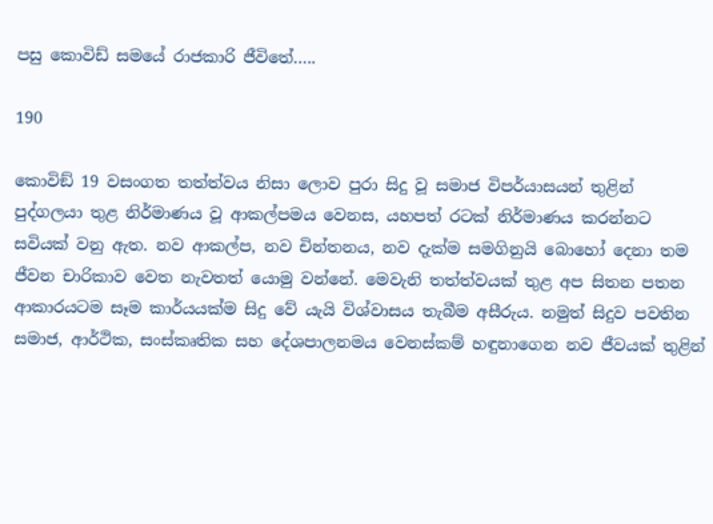පසු කොවිඩ් සමයේ රාජකාරි ජීවිතේ…..

190

කොවිඞ් 19 වසංගත තත්ත්වය නිසා ලොව පුරා සිදු වූ සමාජ විපර්යාසයන් තුළින් පුද්ගලයා තුළ නිර්මාණය වූ ආකල්පමය වෙනස, යහපත් රටක් නිර්මාණය කරන්නට සවියක් වනු ඇත. නව ආකල්ප, නව චින්තනය, නව දැක්ම සමගිනුයි බොහෝ දෙනා තම ජීවන චාරිකාව වෙත නැවතත් යොමු වන්නේ. මෙවැනි තත්ත්වයක් තුළ අප සිතන පතන ආකාරයටම සෑම කාර්යයක්ම සිදු වේ යැයි විශ්වාසය තැබීම අසීරුය. නමුත් සිදුව පවතින සමාජ, ආර්ථික, සංස්කෘතික සහ දේශපාලනමය වෙනස්කම් හඳුනාගෙන නව ජීවයක් තුළින්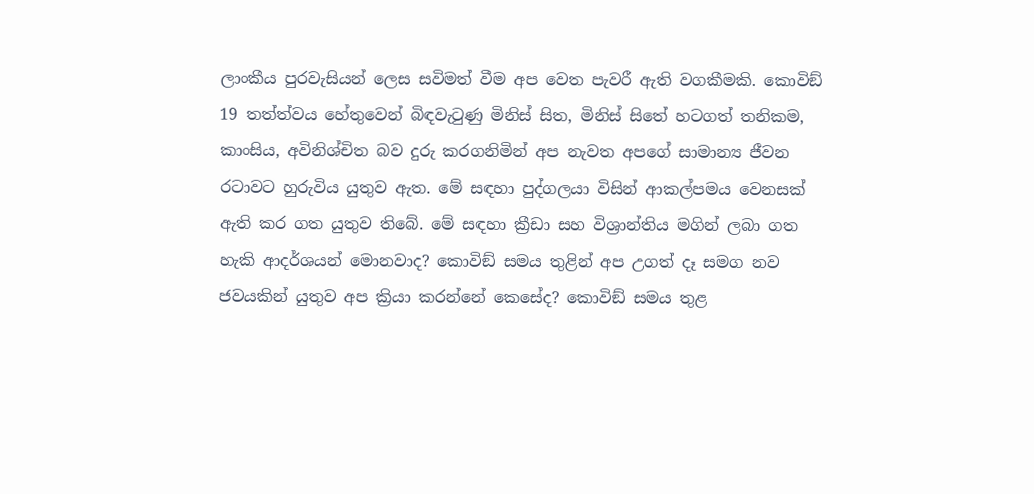ලාංකීය පුරවැසියන් ලෙස සවිමත් වීම අප වෙත පැවරී ඇති වගකීමකි. කොවිඞ් 19 තත්ත්වය හේතුවෙන් බිඳවැටුණු මිනිස් සිත, මිනිස් සිතේ හටගත් තනිකම, කාංසිය, අවිනිශ්චිත බව දුරු කරගනිමින් අප නැවත අපගේ සාමාන්‍ය ජීවන රටාවට හුරුවිය යුතුව ඇත. මේ සඳහා පුද්ගලයා විසින් ආකල්පමය වෙනසක් ඇති කර ගත යුතුව තිබේ. මේ සඳහා ක්‍රීඩා සහ විශ්‍රාන්තිය මගින් ලබා ගත හැකි ආදර්ශයන් මොනවාද? කොවිඞ් සමය තුළින් අප උගත් දෑ සමග නව ජවයකින් යුතුව අප ක්‍රියා කරන්නේ කෙසේද? කොවිඞ් සමය තුළ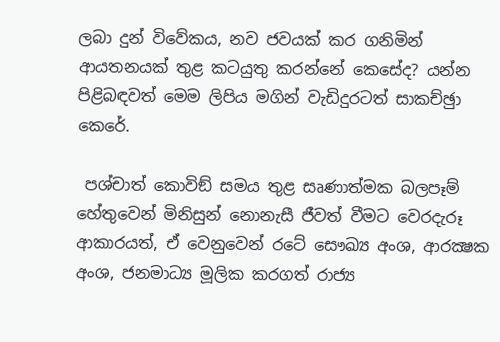ලබා දුන් විවේකය, නව ජවයක් කර ගනිමින් ආයතනයක් තුළ කටයුතු කරන්නේ කෙසේද? යන්න පිළිබඳවත් මෙම ලිපිය මගින් වැඩිදුරටත් සාකච්ඡුා කෙරේ.

 පශ්චාත් කොවිඞ් සමය තුළ සෘණාත්මක බලපෑම් හේතුවෙන් මිනිසුන් නොනැසී ජීවත් වීමට වෙරදැරූ ආකාරයත්, ඒ වෙනුවෙන් රටේ සෞඛ්‍ය අංශ, ආරක්‍ෂක අංශ, ජනමාධ්‍ය මූලික කරගත් රාජ්‍ය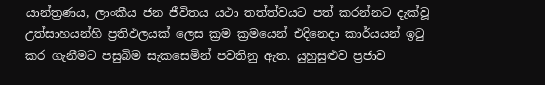යාන්ත්‍රණය, ලාංකීය ජන ජීවිතය යථා තත්ත්වයට පත් කරන්නට දැක්වූ උත්සාහයන්හි ප්‍රතිඵලයක් ලෙස ක්‍රම ක්‍රමයෙන් එදිනෙදා කාර්යයන් ඉටු කර ගැනීමට පසුබිම සැකසෙමින් පවතිනු ඇත. යුහුසුළුව ප්‍රජාව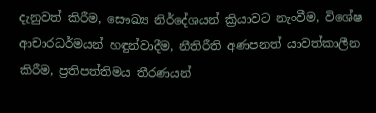දැනුවත් කිරීම, සෞඛ්‍ය නිර්දේශයන් ක්‍රියාවට නැංවීම, විශේෂ ආචාරධර්මයන් හඳුන්වාදීම, නීතිරීති අණපනත් යාවත්කාලීන කිරීම, ප්‍රතිපත්තිමය තීරණයන්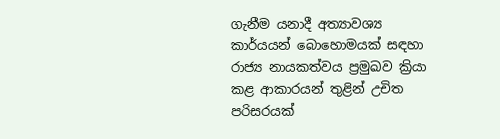ගැනීම යනාදී අත්‍යාවශ්‍ය කාර්යයන් බොහොමයක් සඳහා රාජ්‍ය නායකත්වය ප්‍රමුඛව ක්‍රියා කළ ආකාරයන් තුළින් උචිත පරිසරයක්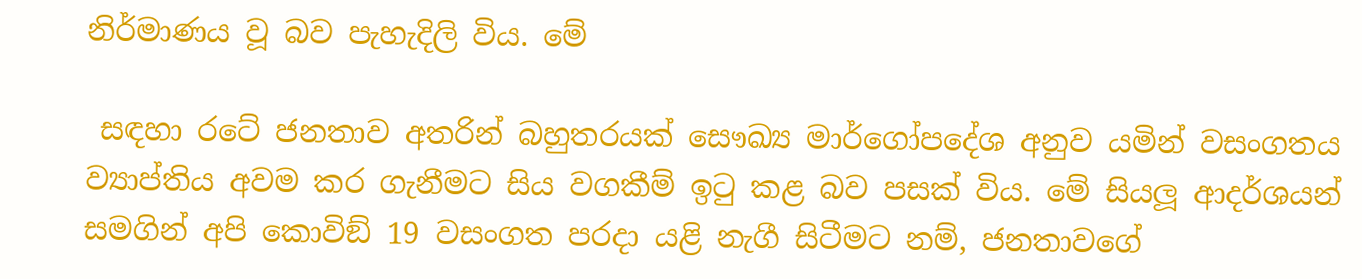නිර්මාණය වූ බව පැහැදිලි විය. මේ

 සඳහා රටේ ජනතාව අතරින් බහුතරයක් සෞඛ්‍ය මාර්ගෝපදේශ අනුව යමින් වසංගතය ව්‍යාප්තිය අවම කර ගැනීමට සිය වගකීම් ඉටු කළ බව පසක් විය. මේ සියලූ ආදර්ශයන් සමගින් අපි කොවිඞ් 19 වසංගත පරදා යළි නැගී සිටීමට නම්, ජනතාවගේ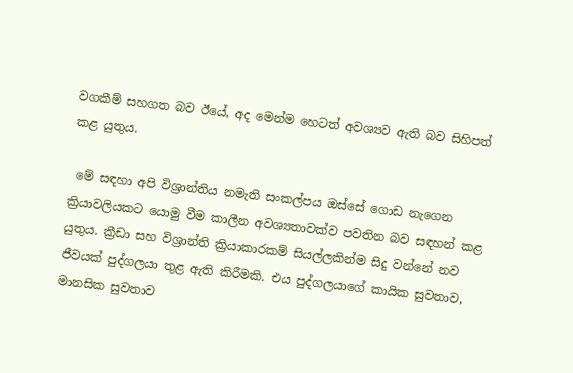වගකීම් සහගත බව ඊයේ, අද මෙන්ම හෙටත් අවශ්‍යව ඇති බව සිහිපත් කළ යුතුය.

 මේ සඳහා අපි විශ්‍රාන්තිය නමැති සංකල්පය ඔස්සේ ගොඩ නැගෙන ක්‍රියාවලියකට යොමු වීම කාලීන අවශ්‍යතාවක්ව පවතින බව සඳහන් කළ යුතුය. ක්‍රීඩා සහ විශ්‍රාන්ති ක්‍රියාකාරකම් සියල්ලකින්ම සිදු වන්නේ නව ජීවයක් පුද්ගලයා තුළ ඇති කිරීමකි. එය පුද්ගලයාගේ කායික සුවතාව, මානසික සුවතාව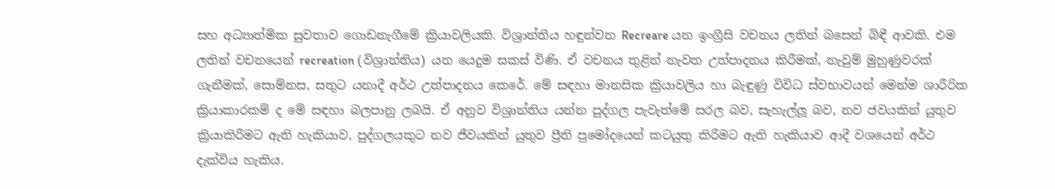සහ අධ්‍යාත්මික සුවතාව ගොඩනැගීමේ ක්‍රියාවලියකි. විශ්‍රාන්තිය හඳුන්වන Recreare යන ඉංග්‍රීසි වචනය ලතින් බසෙන් බිඳී ආවකි. එම ලතින් වචනයෙන් recreation (විශ්‍රාන්තිය) යන යෙදුම සකස් විණි. ඒ වචනය තුළින් නැවත උත්පාදනය කිරීමක්, නැවුම් මුහුණුවරක් ගැනීමක්, සොම්නස, සතුට යනාදී අර්ථ උත්පාදනය කෙරේ. මේ සඳහා මානසික ක්‍රියාවලිය හා බැඳුණු විවිධ ස්වභාවයන් මෙන්ම ශාරීරික ක්‍රියාකාරකම් ද මේ සඳහා බලපානු ලබයි. ඒ අනුව විශ්‍රාන්තිය යන්න පුද්ගල පැවැත්මේ සරල බව, සැහැල්ලූ බව, නව ජවයකින් යුතුව ක්‍රියාකිරීමට ඇති හැකියාව, පුද්ගලයකුට නව ජීවයකින් යුතුව ප්‍රීති ප්‍රමෝදයෙන් කටයුතු කිරීමට ඇති හැකියාව ආදී වශයෙන් අර්ථ දැක්විය හැකිය.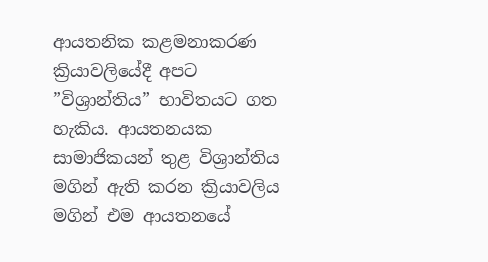ආයතනික කළමනාකරණ ක්‍රියාවලියේදී අපට ”විශ්‍රාන්තිය” භාවිතයට ගත හැකිය. ආයතනයක සාමාජිකයන් තුළ විශ්‍රාන්තිය මගින් ඇති කරන ක්‍රියාවලිය මගින් එම ආයතනයේ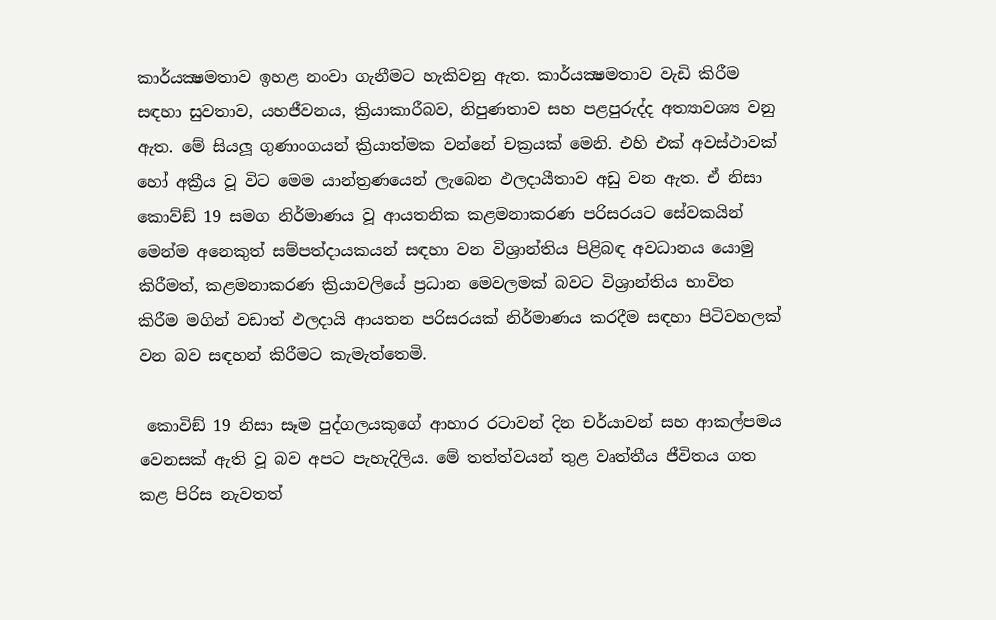කාර්යක්‍ෂමතාව ඉහළ නංවා ගැනීමට හැකිවනු ඇත. කාර්යක්‍ෂමතාව වැඩි කිරීම සඳහා සුවතාව, යහජීවනය, ක්‍රියාකාරීබව, නිපුණතාව සහ පළපුරුද්ද අත්‍යාවශ්‍ය වනු ඇත. මේ සියලූ ගුණාංගයන් ක්‍රියාත්මක වන්නේ චක්‍රයක් මෙනි. එහි එක් අවස්ථාවක් හෝ අක්‍රීය වූ විට මෙම යාන්ත්‍රණයෙන් ලැබෙන ඵලදායීතාව අඩු වන ඇත. ඒ නිසා කොව්ඞ් 19 සමග නිර්මාණය වූ ආයතනික කළමනාකරණ පරිසරයට සේවකයින් මෙන්ම අනෙකුත් සම්පත්දායකයන් සඳහා වන විශ්‍රාන්තිය පිළිබඳ අවධානය යොමු කිරීමත්, කළමනාකරණ ක්‍රියාවලියේ ප්‍රධාන මෙවලමක් බවට විශ්‍රාන්තිය භාවිත කිරීම මගින් වඩාත් ඵලදායි ආයතන පරිසරයක් නිර්මාණය කරදීම සඳහා පිටිවහලක් වන බව සඳහන් කිරීමට කැමැත්තෙමි.

 කොවිඞ් 19 නිසා සෑම පුද්ගලයකුගේ ආහාර රටාවන් දින චර්යාවන් සහ ආකල්පමය වෙනසක් ඇති වූ බව අපට පැහැදිලිය. මේ තත්ත්වයන් තුළ වෘත්තීය ජීවිතය ගත කළ පිරිස නැවතත්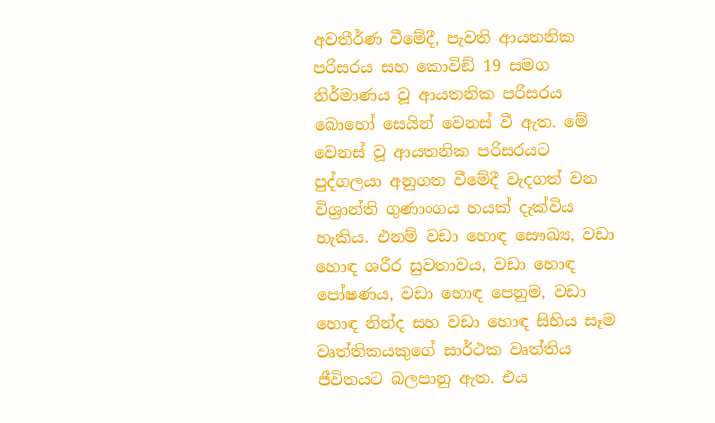අවතීර්ණ වීමේදී, පැවති ආයතනික පරිසරය සහ කොවිඞ් 19 සමග නිර්මාණය වූ ආයතනික පරිසරය බොහෝ සෙයින් වෙනස් වී ඇත. මේ වෙනස් වූ ආයතනික පරිසරයට පුද්ගලයා අනුගත වීමේදී වැදගත් වන විශ්‍රාන්ති ගුණාංගය හයක් දැක්විය හැකිය. එනම් වඩා හොඳ සෞඛ්‍ය, වඩා හොඳ ශරීර සුවතාවය, වඩා හොඳ පෝෂණය, වඩා හොඳ පෙනුම, වඩා හොඳ නින්ද සහ වඩා හොඳ සිහිය සෑම වෘත්තිකයකුගේ සාර්ථක වෘත්තිය ජීවිතයට බලපානු ඇත. එය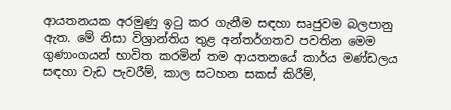ආයතනයක අරමුණු ඉටු කර ගැනීම සඳහා සෘජුවම බලපානු ඇත. මේ නිසා විශ්‍රාන්තිය තුළ අන්තර්ගතව පවතින මෙම ගුණාංගයන් භාවිත කරමින් තම ආයතනයේ කාර්ය මණ්ඩලය සඳහා වැඩ පැවරීම්, කාල සටහන සකස් කිරීම්,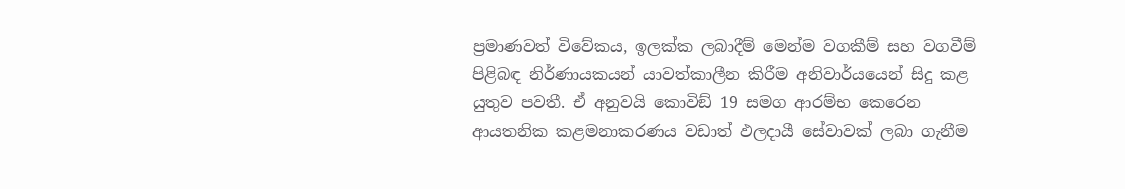ප්‍රමාණවත් විවේකය, ඉලක්ක ලබාදීම් මෙන්ම වගකීම් සහ වගවීම් පිළිබඳ නිර්ණායකයන් යාවත්කාලීන කිරීම අනිවාර්යයෙන් සිදු කළ යුතුව පවතී. ඒ අනුවයි කොවිඞ් 19 සමග ආරම්භ කෙරෙන ආයතනික කළමනාකරණය වඩාත් ඵලදායී සේවාවක් ලබා ගැනීම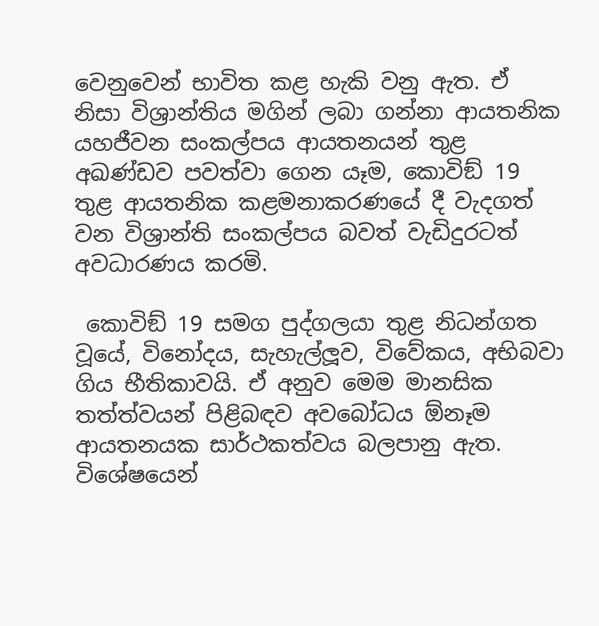වෙනුවෙන් භාවිත කළ හැකි වනු ඇත. ඒ නිසා විශ්‍රාන්තිය මගින් ලබා ගන්නා ආයතනික යහජීවන සංකල්පය ආයතනයන් තුළ අඛණ්ඩව පවත්වා ගෙන යෑම, කොවිඞ් 19 තුළ ආයතනික කළමනාකරණයේ දී වැදගත් වන විශ්‍රාන්ති සංකල්පය බවත් වැඩිදුරටත් අවධාරණය කරමි.

 කොවිඞ් 19 සමග පුද්ගලයා තුළ නිධන්ගත වූයේ, විනෝදය, සැහැල්ලූව, විවේකය, අභිබවා ගිය භීතිකාවයි. ඒ අනුව මෙම මානසික තත්ත්වයන් පිළිබඳව අවබෝධය ඕනෑම ආයතනයක සාර්ථකත්වය බලපානු ඇත. විශේෂයෙන්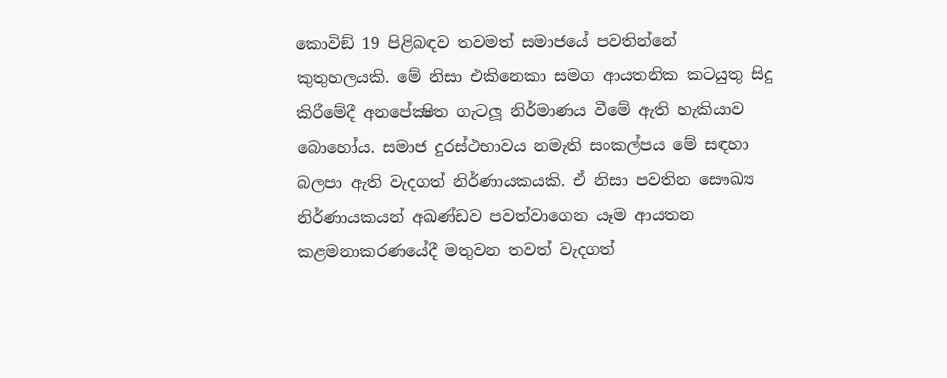කොවිඞ් 19 පිළිබඳව තවමත් සමාජයේ පවතින්නේ කුතුහලයකි. මේ නිසා එකිනෙකා සමග ආයතනික කටයුතු සිදු කිරීමේදී අනපේක්‍ෂිත ගැටලූ නිර්මාණය වීමේ ඇති හැකියාව බොහෝය. සමාජ දුරස්ථභාවය නමැති සංකල්පය මේ සඳහා බලපා ඇති වැදගත් නිර්ණායකයකි. ඒ නිසා පවතින සෞඛ්‍ය නිර්ණායකයන් අඛණ්ඩව පවත්වාගෙන යෑම ආයතන කළමනාකරණයේදී මතුවන තවත් වැදගත්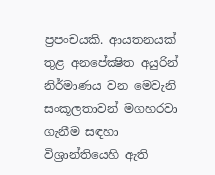ප්‍රපංචයකි. ආයතනයක් තුළ අනපේක්‍ෂිත අයුරින් නිර්මාණය වන මෙවැනි සංකූලතාවන් මගහරවා ගැනීම සඳහා විශ්‍රාන්තියෙහි ඇති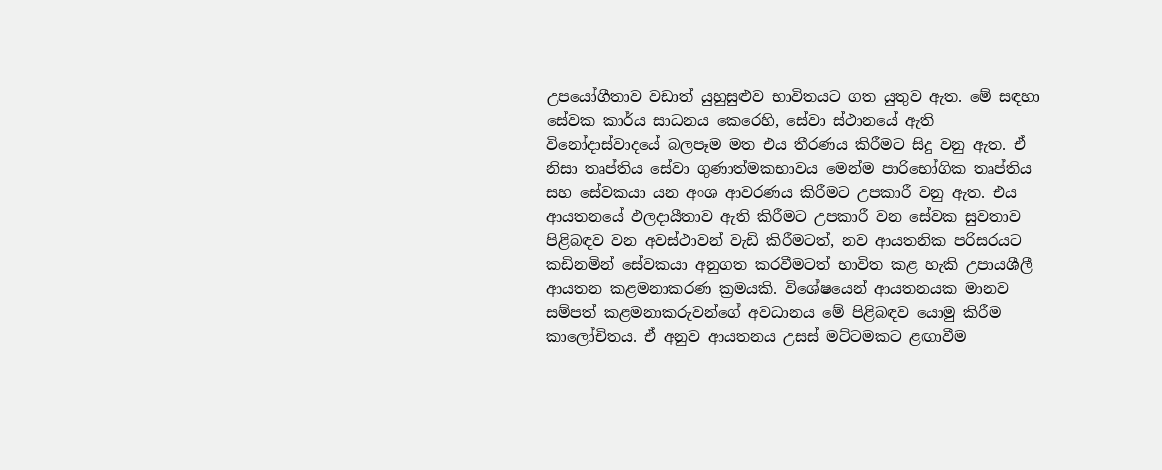උපයෝගීතාව වඩාත් යුහුසුළුව භාවිතයට ගත යුතුව ඇත. මේ සඳහා සේවක කාර්ය සාධනය කෙරෙහි, සේවා ස්ථානයේ ඇති විනෝදාස්වාදයේ බලපෑම මත එය තීරණය කිරීමට සිදු වනු ඇත. ඒ නිසා තෘප්තිය සේවා ගුණාත්මකභාවය මෙන්ම පාරිභෝගික තෘප්තිය සහ සේවකයා යන අංශ ආවරණය කිරීමට උපකාරී වනු ඇත. එය ආයතනයේ ඵලදායීතාව ඇති කිරීමට උපකාරී වන සේවක සුවතාව පිළිබඳව වන අවස්ථාවන් වැඩි කිරීමටත්, නව ආයතනික පරිසරයට කඩිනමින් සේවකයා අනුගත කරවීමටත් භාවිත කළ හැකි උපායශීලී ආයතන කළමනාකරණ ක්‍රමයකි. විශේෂයෙන් ආයතනයක මානව සම්පත් කළමනාකරුවන්ගේ අවධානය මේ පිළිබඳව යොමු කිරීම කාලෝචිතය. ඒ අනුව ආයතනය උසස් මට්ටමකට ළඟාවීම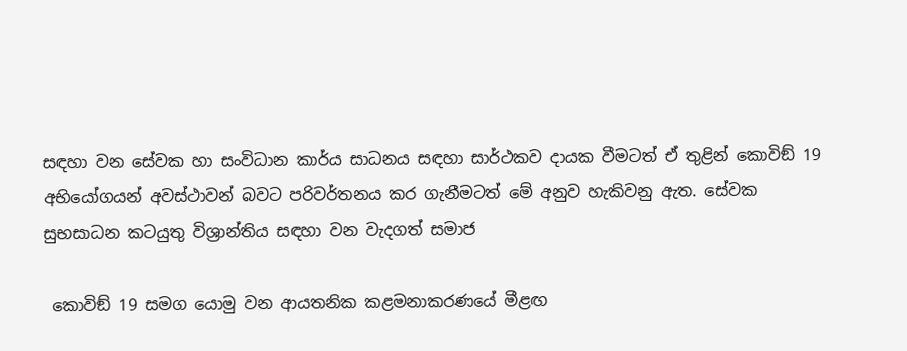සඳහා වන සේවක හා සංවිධාන කාර්ය සාධනය සඳහා සාර්ථකව දායක වීමටත් ඒ තුළින් කොවිඞ් 19 අභියෝගයන් අවස්ථාවන් බවට පරිවර්තනය කර ගැනීමටත් මේ අනුව හැකිවනු ඇත. සේවක සුභසාධන කටයුතු විශ්‍රාන්තිය සඳහා වන වැදගත් සමාජ

 කොවිඞ් 19 සමග යොමු වන ආයතනික කළමනාකරණයේ මීළඟ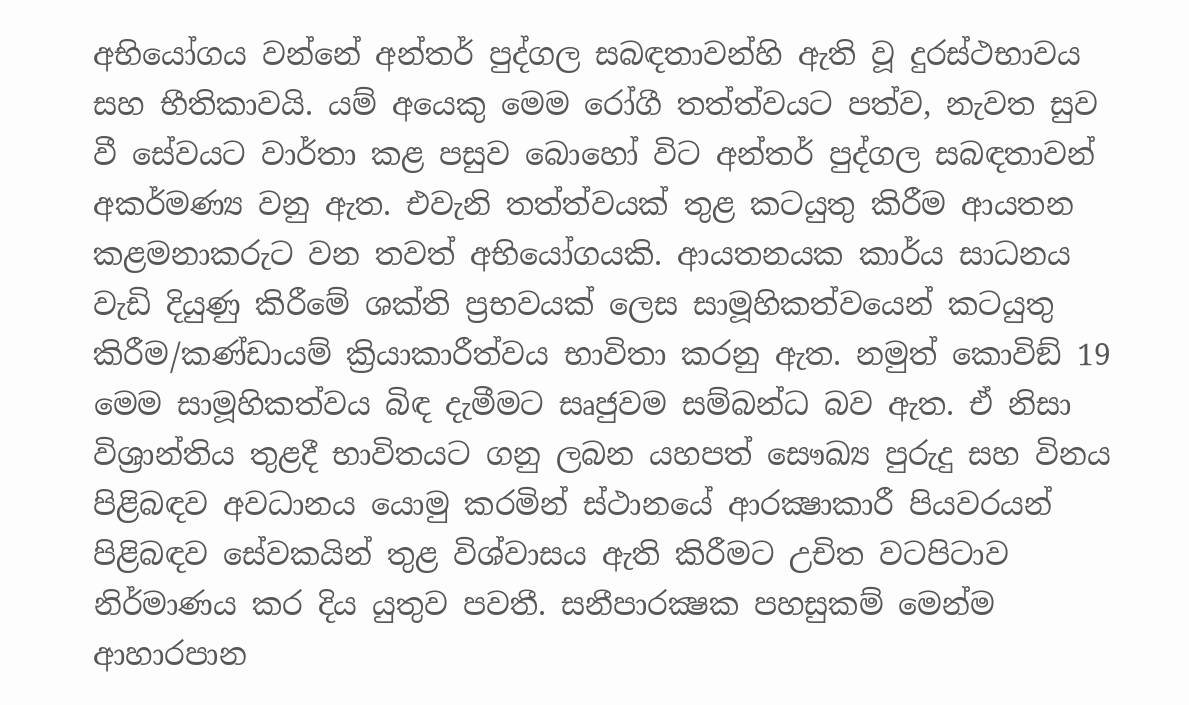අභියෝගය වන්නේ අන්තර් පුද්ගල සබඳතාවන්හි ඇති වූ දුරස්ථභාවය සහ භීතිකාවයි. යම් අයෙකු මෙම රෝගී තත්ත්වයට පත්ව, නැවත සුව වී සේවයට වාර්තා කළ පසුව බොහෝ විට අන්තර් පුද්ගල සබඳතාවන් අකර්මණ්‍ය වනු ඇත. එවැනි තත්ත්වයක් තුළ කටයුතු කිරීම ආයතන කළමනාකරුට වන තවත් අභියෝගයකි. ආයතනයක කාර්ය සාධනය වැඩි දියුණු කිරීමේ ශක්ති ප්‍රභවයක් ලෙස සාමූහිකත්වයෙන් කටයුතු කිරීම/කණ්ඩායම් ක්‍රියාකාරීත්වය භාවිතා කරනු ඇත. නමුත් කොවිඞ් 19 මෙම සාමූහිකත්වය බිඳ දැමීමට සෘජුවම සම්බන්ධ බව ඇත. ඒ නිසා විශ්‍රාන්තිය තුළදී භාවිතයට ගනු ලබන යහපත් සෞඛ්‍ය පුරුදු සහ විනය පිළිබඳව අවධානය යොමු කරමින් ස්ථානයේ ආරක්‍ෂාකාරී පියවරයන් පිළිබඳව සේවකයින් තුළ විශ්වාසය ඇති කිරීමට උචිත වටපිටාව නිර්මාණය කර දිය යුතුව පවතී. සනීපාරක්‍ෂක පහසුකම් මෙන්ම ආහාරපාන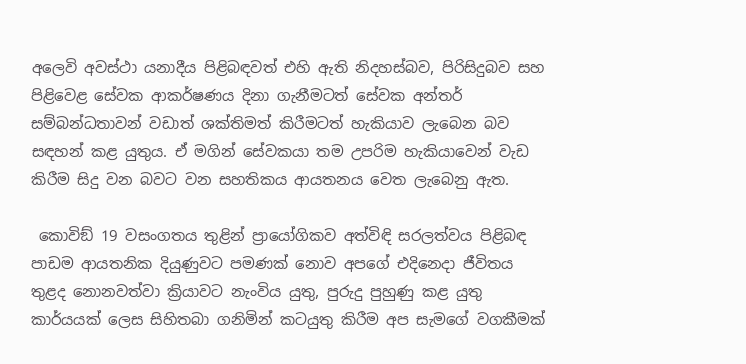අලෙවි අවස්ථා යනාදීය පිළිබඳවත් එහි ඇති නිදහස්බව, පිරිසිදුබව සහ පිළිවෙළ සේවක ආකර්ෂණය දිනා ගැනීමටත් සේවක අන්තර් සම්බන්ධතාවන් වඩාත් ශක්තිමත් කිරීමටත් හැකියාව ලැබෙන බව සඳහන් කළ යුතුය. ඒ මගින් සේවකයා තම උපරිම හැකියාවෙන් වැඩ කිරීම සිදු වන බවට වන සහතිකය ආයතනය වෙත ලැබෙනු ඇත.

 කොවිඞ් 19 වසංගතය තුළින් ප්‍රායෝගිකව අත්විඳි සරලත්වය පිළිබඳ පාඩම ආයතනික දියුණුවට පමණක් නොව අපගේ එදිනෙදා ජීවිතය තුළද නොනවත්වා ක්‍රියාවට නැංවිය යුතු, පුරුදු පුහුණු කළ යුතු කාර්යයක් ලෙස සිහිතබා ගනිමින් කටයුතු කිරීම අප සැමගේ වගකීමක්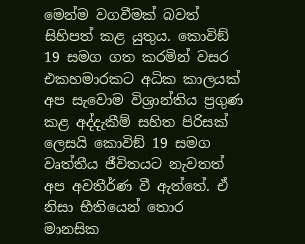මෙන්ම වගවීමක් බවත් සිහිපත් කළ යුතුය. කොවිඞ් 19 සමග ගත කරමින් වසර එකහමාරකට අධික කාලයක් අප සැවොම විශ්‍රාන්තිය ප්‍රගුණ කළ අද්දැකීම් සහිත පිරිසක් ලෙසයි කොවිඞ් 19 සමග වෘත්තීය ජීවිතයට නැවතත් අප අවතීර්ණ වී ඇත්තේ. ඒ නිසා භීතියෙන් තොර මානසික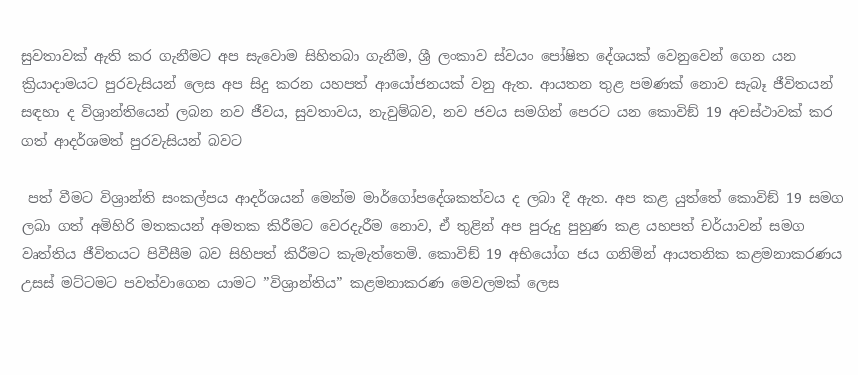සුවතාවක් ඇති කර ගැනීමට අප සැවොම සිහිතබා ගැනීම, ශ්‍රී ලංකාව ස්වයං පෝෂිත දේශයක් වෙනුවෙන් ගෙන යන ක්‍රියාදාමයට පුරවැසියන් ලෙස අප සිදු කරන යහපත් ආයෝජනයක් වනු ඇත. ආයතන තුළ පමණක් නොව සැබෑ ජීවිතයන් සඳහා ද විශ්‍රාන්තියෙන් ලබන නව ජීවය, සුවතාවය, නැවුම්බව, නව ජවය සමගින් පෙරට යන කොවිඞ් 19 අවස්ථාවක් කර ගත් ආදර්ශමත් පුරවැසියන් බවට

 පත් වීමට විශ්‍රාන්ති සංකල්පය ආදර්ශයන් මෙන්ම මාර්ගෝපදේශකත්වය ද ලබා දී ඇත. අප කළ යුත්තේ කොවිඞ් 19 සමග ලබා ගත් අමිහිරි මතකයන් අමතක කිරීමට වෙරදැරීම නොව, ඒ තුළින් අප පුරුදු පුහුණ කළ යහපත් චර්යාවන් සමග වෘත්තිය ජීවිතයට පිවීසීම බව සිහිපත් කිරීමට කැමැත්තෙමි. කොවිඞ් 19 අභියෝග ජය ගනිමින් ආයතනික කළමනාකරණය උසස් මට්ටමට පවත්වාගෙන යාමට ”විශ්‍රාන්තිය” කළමනාකරණ මෙවලමක් ලෙස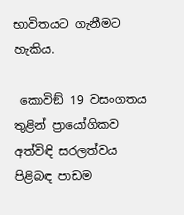භාවිතයට ගැනීමට හැකිය.

 කොවිඞ් 19 වසංගතය තුළින් ප්‍රායෝගිකව අත්විඳි සරලත්වය පිළිබඳ පාඩම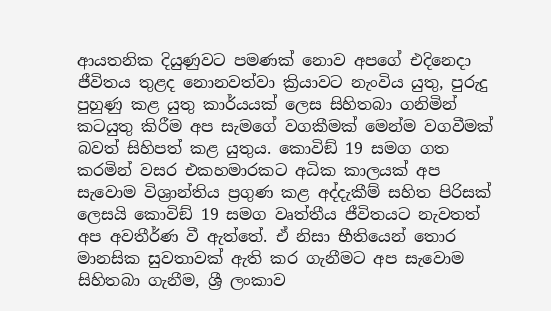ආයතනික දියුණුවට පමණක් නොව අපගේ එදිනෙදා ජීවිතය තුළද නොනවත්වා ක්‍රියාවට නැංවිය යුතු, පුරුදු පුහුණු කළ යුතු කාර්යයක් ලෙස සිහිතබා ගනිමින් කටයුතු කිරීම අප සැමගේ වගකීමක් මෙන්ම වගවීමක් බවත් සිහිපත් කළ යුතුය. කොවිඞ් 19 සමග ගත කරමින් වසර එකහමාරකට අධික කාලයක් අප සැවොම විශ්‍රාන්තිය ප්‍රගුණ කළ අද්දැකීම් සහිත පිරිසක් ලෙසයි කොවිඞ් 19 සමග වෘත්තීය ජීවිතයට නැවතත් අප අවතීර්ණ වී ඇත්තේ. ඒ නිසා භීතියෙන් තොර මානසික සුවතාවක් ඇති කර ගැනීමට අප සැවොම සිහිතබා ගැනීම, ශ්‍රී ලංකාව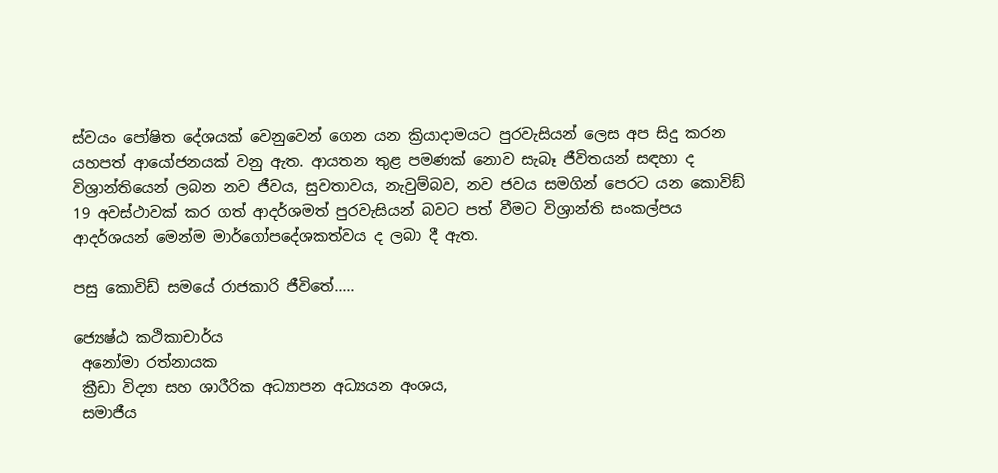ස්වයං පෝෂිත දේශයක් වෙනුවෙන් ගෙන යන ක්‍රියාදාමයට පුරවැසියන් ලෙස අප සිදු කරන යහපත් ආයෝජනයක් වනු ඇත. ආයතන තුළ පමණක් නොව සැබෑ ජීවිතයන් සඳහා ද විශ්‍රාන්තියෙන් ලබන නව ජීවය, සුවතාවය, නැවුම්බව, නව ජවය සමගින් පෙරට යන කොවිඞ් 19 අවස්ථාවක් කර ගත් ආදර්ශමත් පුරවැසියන් බවට පත් වීමට විශ්‍රාන්ති සංකල්පය ආදර්ශයන් මෙන්ම මාර්ගෝපදේශකත්වය ද ලබා දී ඇත.

පසු කොවිඩ් සමයේ රාජකාරි ජීවිතේ.....

ජ්‍යෙෂ්ඨ කථිකාචාර්ය
 අනෝමා රත්නායක
 ක්‍රීඩා විද්‍යා සහ ශාරීරික අධ්‍යාපන අධ්‍යයන අංශය,
 සමාජීය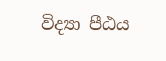විද්‍යා පීඨය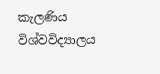කැලණිය විශ්වවිද්‍යාලය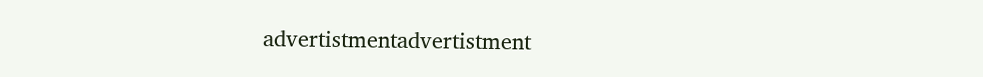advertistmentadvertistment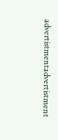advertistmentadvertistment